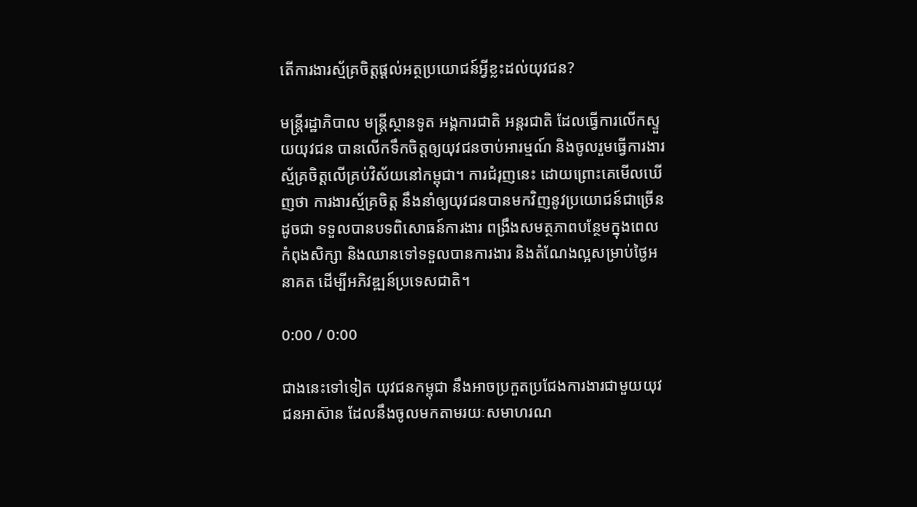តើការងារស្ម័គ្រចិត្តផ្ដល់អត្ថប្រយោជន៍អ្វីខ្លះដល់យុវជន?

មន្ត្រីរដ្ឋាភិបាល មន្ត្រីស្ថានទូត អង្គការជាតិ អន្តរជាតិ ដែលធ្វើការលើកស្ទួយយុវជន បានលើកទឹកចិត្តឲ្យយុវជនចាប់អារម្មណ៍ និងចូលរួមធ្វើការងារស្ម័គ្រចិត្តលើគ្រប់វិស័យនៅកម្ពុជា។ ការជំរុញនេះ ដោយព្រោះគេមើលឃើញថា ការងារស្ម័គ្រចិត្ត នឹងនាំឲ្យយុវជនបានមកវិញនូវប្រយោជន៍ជាច្រើន ដូចជា ទទួលបានបទពិសោធន៍ការងារ ពង្រឹងសមត្ថភាពបន្ថែមក្នុងពេលកំពុងសិក្សា និងឈានទៅទទួលបានការងារ និងតំណែងល្អសម្រាប់ថ្ងៃអនាគត ដើម្បីអភិវឌ្ឍន៍ប្រទេសជាតិ។

0:00 / 0:00

ជាងនេះទៅទៀត យុវជនកម្ពុជា នឹងអាចប្រកួតប្រជែងការងារជាមួយយុវជនអាស៊ាន ដែលនឹងចូលមកតាមរយៈសមាហរណ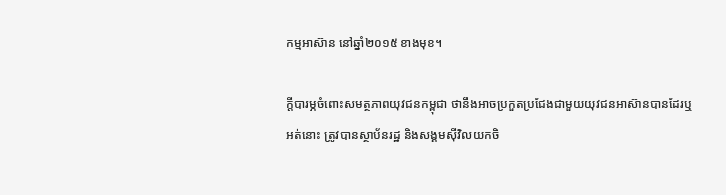កម្មអាស៊ាន នៅឆ្នាំ២០១៥ ខាងមុខ។

ក្ដីបារម្ភចំពោះសមត្ថភាពយុវជនកម្ពុជា ថានឹងអាចប្រកួតប្រជែងជាមួយយុវជនអាស៊ានបានដែរឬអត់នោះ ត្រូវបានស្ថាប័នរដ្ឋ និងសង្គមស៊ីវិលយកចិ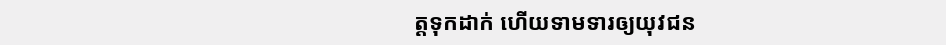ត្តទុកដាក់ ហើយទាមទារឲ្យយុវជន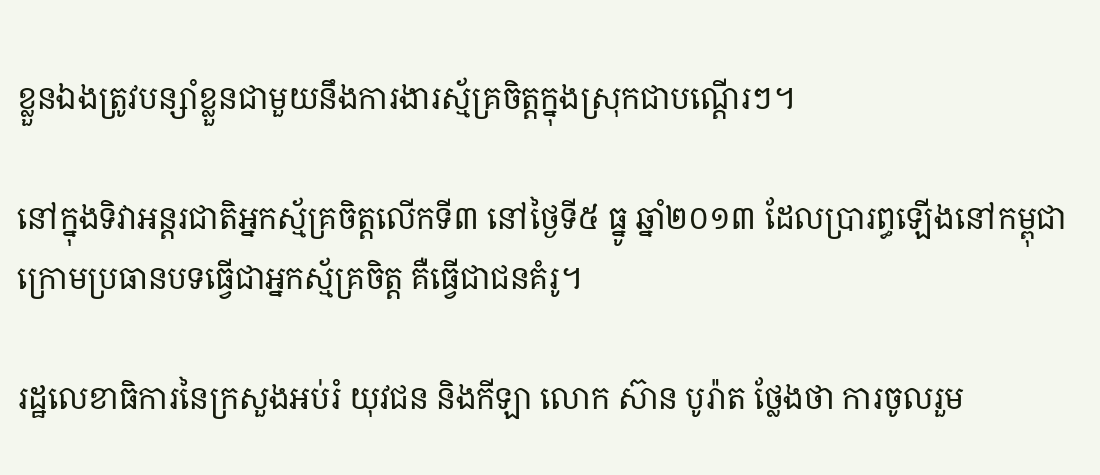ខ្លួនឯងត្រូវបន្សាំខ្លួនជាមួយនឹងការងារស្ម័គ្រចិត្តក្នុងស្រុកជាបណ្ដើរៗ។

នៅក្នុងទិវាអន្តរជាតិអ្នកស្ម័គ្រចិត្តលើកទី៣ នៅថ្ងៃទី៥ ធ្នូ ឆ្នាំ២០១៣ ដែលប្រារព្ធឡើងនៅកម្ពុជា ក្រោមប្រធានបទធ្វើជាអ្នកស្ម័គ្រចិត្ត គឺធ្វើជាជនគំរូ។

រដ្ឋលេខាធិការនៃក្រសួងអប់រំ យុវជន និងកីឡា លោក ស៊ាន បូរ៉ាត ថ្លែងថា ការចូលរួម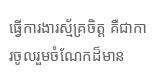ធ្វើការងារស្ម័គ្រចិត្ត គឺជាការចូលរួមចំណែកដ៏មាន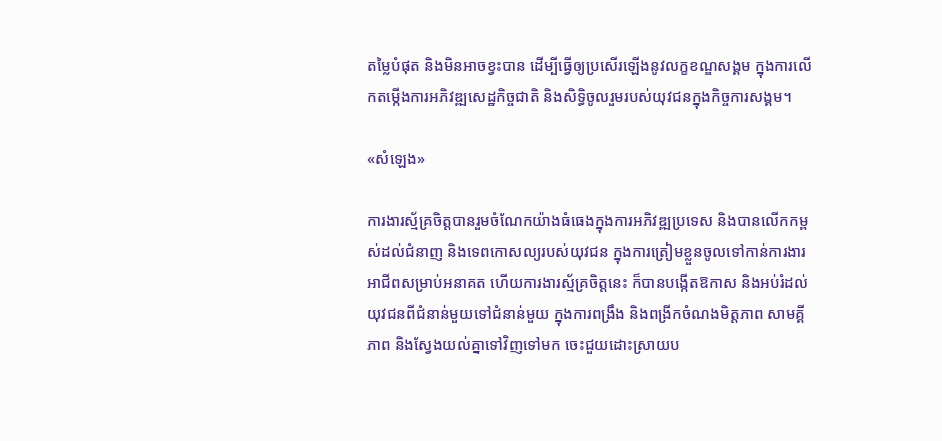តម្លៃបំផុត និងមិនអាចខ្វះបាន ដើម្បីធ្វើឲ្យប្រសើរឡើងនូវលក្ខខណ្ឌសង្គម ក្នុងការលើកតម្កើងការអភិវឌ្ឍសេដ្ឋកិច្ចជាតិ និងសិទ្ធិចូលរួមរបស់យុវជនក្នុងកិច្ចការសង្គម។

«សំឡេង»

ការងារស្ម័គ្រចិត្តបានរួមចំណែកយ៉ាងធំធេងក្នុងការអភិវឌ្ឍប្រទេស និងបានលើកកម្ពស់ដល់ជំនាញ និងទេពកោសល្យរបស់យុវជន ក្នុងការត្រៀមខ្លួនចូលទៅកាន់ការងារអាជីពសម្រាប់អនាគត ហើយការងារស្ម័គ្រចិត្តនេះ ក៏បានបង្កើតឱកាស និងអប់រំដល់យុវជនពីជំនាន់មួយទៅជំនាន់មួយ ក្នុងការពង្រឹង និងពង្រីកចំណងមិត្តភាព សាមគ្គីភាព និងស្វែងយល់គ្នាទៅវិញទៅមក ចេះជួយដោះស្រាយប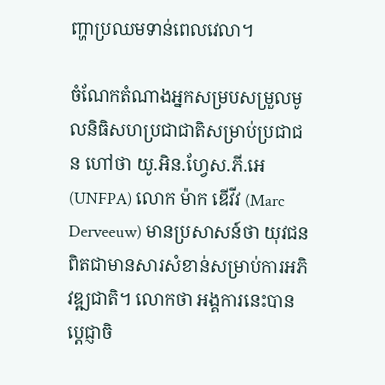ញ្ហាប្រឈមទាន់ពេលវេលា។

ចំណែកតំណាងអ្នកសម្របសម្រួលមូលនិធិសហប្រជាជាតិសម្រាប់ប្រជាជន ហៅថា យូ.អិន.ហ្វែស.ភី.អេ (UNFPA) លោក ម៉ាក ឌើវីវ (Marc Derveeuw) មានប្រសាសន៍ថា យុវជនពិតជាមានសារសំខាន់សម្រាប់ការអភិវឌ្ឍជាតិ។ លោកថា អង្គការនេះបានប្ដេជ្ញាចិ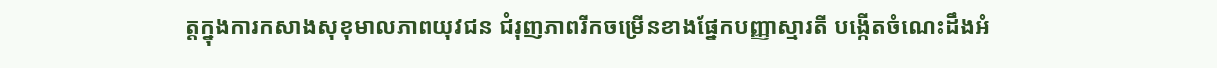ត្តក្នុងការកសាងសុខុមាលភាពយុវជន ជំរុញភាពរីកចម្រើនខាងផ្នែកបញ្ញាស្មារតី បង្កើតចំណេះដឹងអំ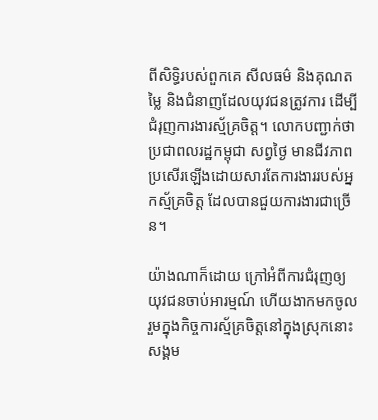ពីសិទ្ធិរបស់ពួកគេ សីលធម៌ និងគុណតម្លៃ និងជំនាញដែលយុវជនត្រូវការ ដើម្បីជំរុញការងារស្ម័គ្រចិត្ត។ លោកបញ្ជាក់ថា ប្រជាពលរដ្ឋកម្ពុជា សព្វថ្ងៃ មានជីវភាពប្រសើរឡើងដោយសារតែការងាររបស់អ្នកស្ម័គ្រចិត្ត ដែលបានជួយការងារជាច្រើន។

យ៉ាងណាក៏ដោយ ក្រៅអំពីការជំរុញឲ្យយុវជនចាប់អារម្មណ៍ ហើយងាកមកចូលរួមក្នុងកិច្ចការស្ម័គ្រចិត្តនៅក្នុងស្រុកនោះ សង្គម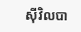ស៊ីវិលបា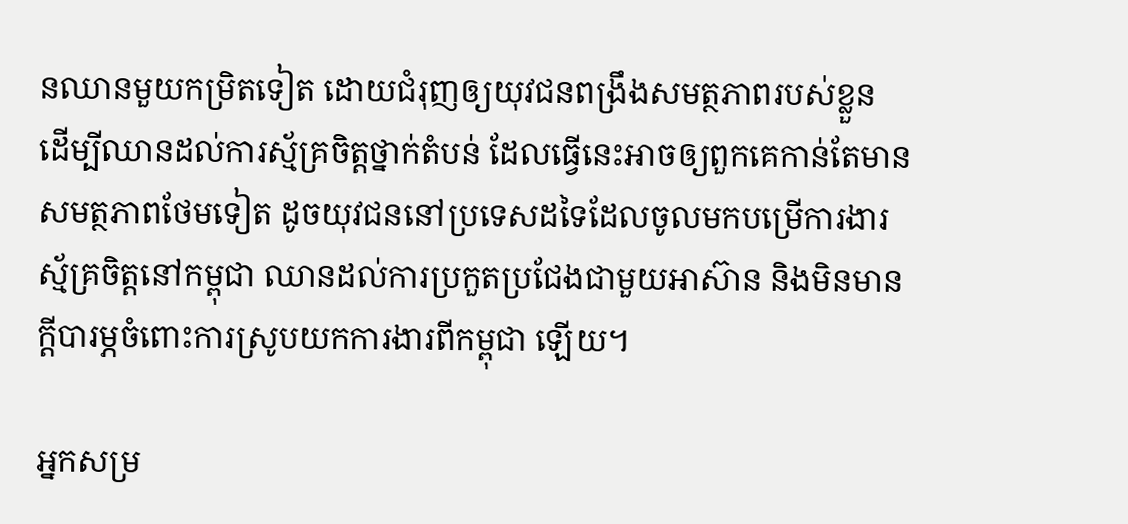នឈានមួយកម្រិតទៀត ដោយជំរុញឲ្យយុវជនពង្រឹងសមត្ថភាពរបស់ខ្លួន ដើម្បីឈានដល់ការស្ម័គ្រចិត្តថ្នាក់តំបន់ ដែលធ្វើនេះអាចឲ្យពួកគេកាន់តែមានសមត្ថភាពថែមទៀត ដូចយុវជននៅប្រទេសដទៃដែលចូលមកបម្រើការងារស្ម័គ្រចិត្តនៅកម្ពុជា ឈានដល់ការប្រកួតប្រជែងជាមួយអាស៊ាន និងមិនមានក្ដីបារម្ភចំពោះការស្រូបយកការងារពីកម្ពុជា ឡើយ។

អ្នកសម្រ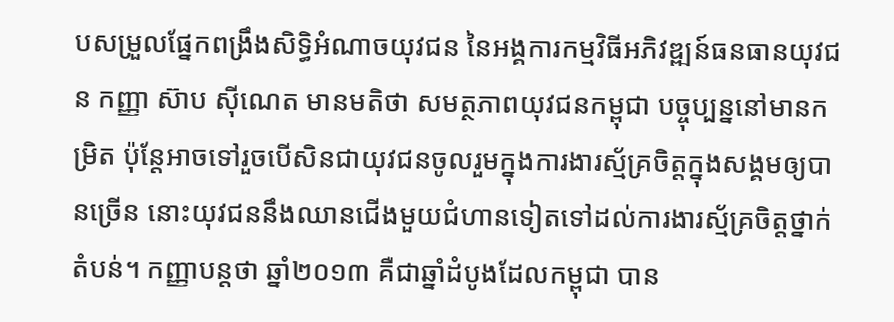បសម្រួលផ្នែកពង្រឹងសិទ្ធិអំណាចយុវជន នៃអង្គការកម្មវិធីអភិវឌ្ឍន៍ធនធានយុវជន កញ្ញា ស៊ាប ស៊ីណេត មានមតិថា សមត្ថភាពយុវជនកម្ពុជា បច្ចុប្បន្ននៅមានកម្រិត ប៉ុន្តែអាចទៅរួចបើសិនជាយុវជនចូលរួមក្នុងការងារស្ម័គ្រចិត្តក្នុងសង្គមឲ្យបានច្រើន នោះយុវជននឹងឈានជើងមួយជំហានទៀតទៅដល់ការងារស្ម័គ្រចិត្តថ្នាក់តំបន់។ កញ្ញាបន្តថា ឆ្នាំ២០១៣ គឺជាឆ្នាំដំបូងដែលកម្ពុជា បាន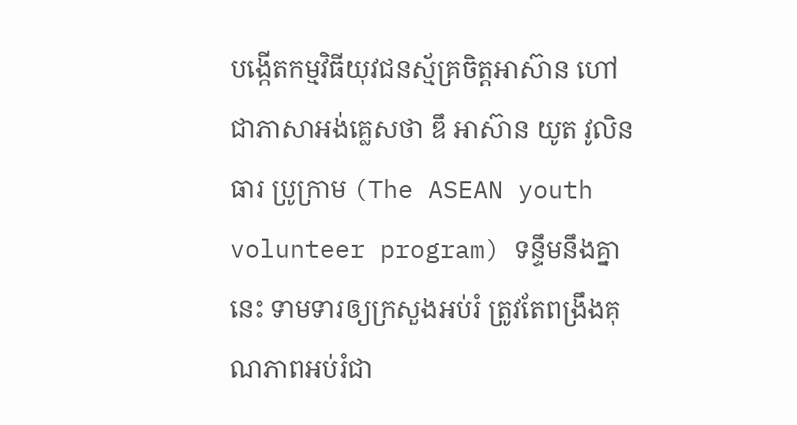បង្កើតកម្មវិធីយុវជនស្ម័គ្រចិត្តអាស៊ាន ហៅជាភាសាអង់គ្លេសថា ឌឹ អាស៊ាន យូត វូលិនធារ ប្រូក្រាម (The ASEAN youth volunteer program) ទន្ទឹមនឹងគ្នានេះ ទាមទារឲ្យក្រសួងអប់រំ ត្រូវតែពង្រឹងគុណភាពអប់រំជា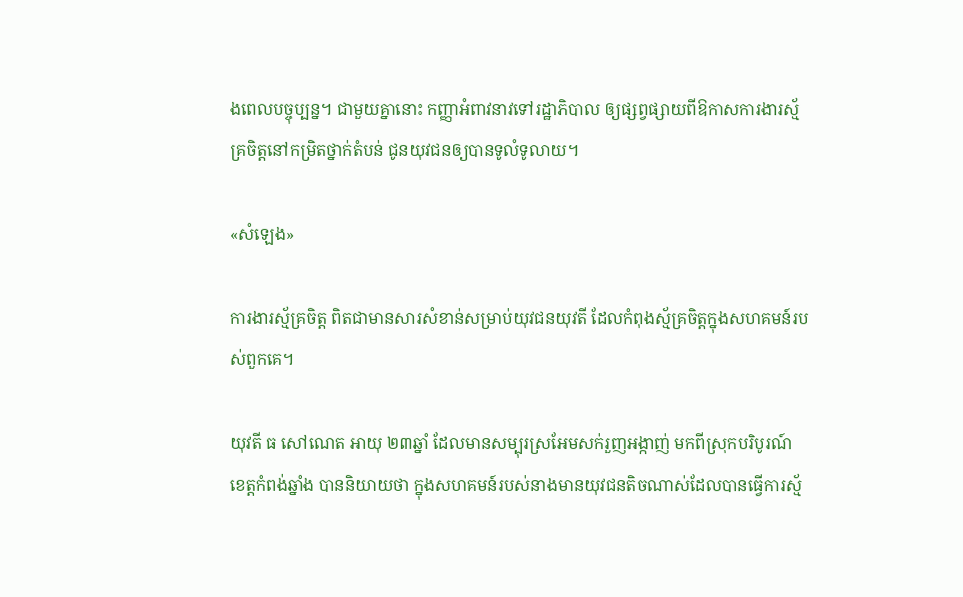ងពេលបច្ចុប្បន្ន។ ជាមួយគ្នានោះ កញ្ញាអំពាវនាវទៅរដ្ឋាភិបាល ឲ្យផ្សព្វផ្សាយពីឱកាសការងារស្ម័គ្រចិត្តនៅកម្រិតថ្នាក់តំបន់ ជូនយុវជនឲ្យបានទូលំទូលាយ។

«សំឡេង»

ការងារស្ម័គ្រចិត្ត ពិតជាមានសារសំខាន់សម្រាប់យុវជនយុវតី ដែលកំពុងស្ម័គ្រចិត្តក្នុងសហគមន៍របស់ពួកគេ។

យុវតី ធ សៅណេត អាយុ ២៣ឆ្នាំ ដែលមានសម្បុរស្រអែមសក់រួញអង្កាញ់ មកពីស្រុកបរិបូរណ៍ ខេត្តកំពង់ឆ្នាំង បាននិយាយថា ក្នុងសហគមន៍របស់នាងមានយុវជនតិចណាស់ដែលបានធ្វើការស្ម័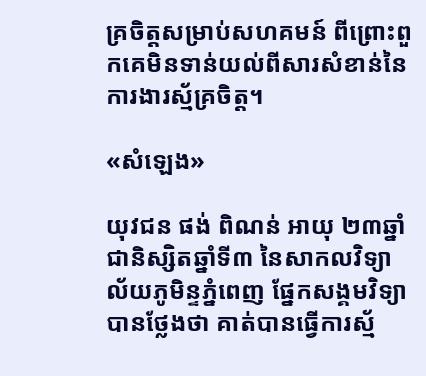គ្រចិត្តសម្រាប់សហគមន៍ ពីព្រោះពួកគេមិនទាន់យល់ពីសារសំខាន់នៃការងារស្ម័គ្រចិត្ត។

«សំឡេង»

យុវជន ផង់ ពិណន់ អាយុ ២៣ឆ្នាំ ជានិស្សិតឆ្នាំទី៣ នៃសាកលវិទ្យាល័យភូមិន្ទភ្នំពេញ ផ្នែកសង្គមវិទ្យា បានថ្លែងថា គាត់បានធ្វើការស្ម័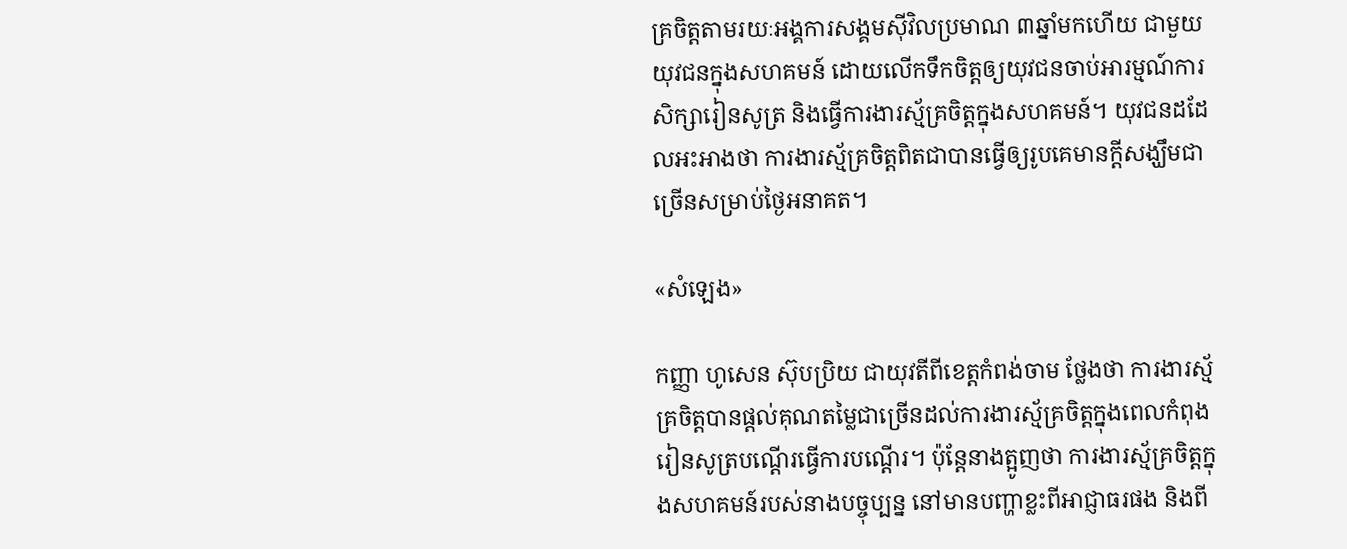គ្រចិត្តតាមរយៈអង្គការសង្គមស៊ីវិលប្រមាណ ៣ឆ្នាំមកហើយ ជាមួយយុវជនក្នុងសហគមន៍ ដោយលើកទឹកចិត្តឲ្យយុវជនចាប់អារម្មណ៍ការសិក្សារៀនសូត្រ និងធ្វើការងារស្ម័គ្រចិត្តក្នុងសហគមន៍។ យុវជនដដែលអះអាងថា ការងារស្ម័គ្រចិត្តពិតជាបានធ្វើឲ្យរូបគេមានក្ដីសង្ឃឹមជាច្រើនសម្រាប់ថ្ងៃអនាគត។

«សំឡេង»

កញ្ញា ហូសេន ស៊ុបប្រិយ ជាយុវតីពីខេត្តកំពង់ចាម ថ្លែងថា ការងារស្ម័គ្រចិត្តបានផ្ដល់គុណតម្លៃជាច្រើនដល់ការងារស្ម័គ្រចិត្តក្នុងពេលកំពុងរៀនសូត្របណ្ដើរធ្វើការបណ្ដើរ។ ប៉ុន្តែនាងត្អូញថា ការងារស្ម័គ្រចិត្តក្នុងសហគមន៍របស់នាងបច្ចុប្បន្ន នៅមានបញ្ហាខ្លះពីអាជ្ញាធរផង និងពី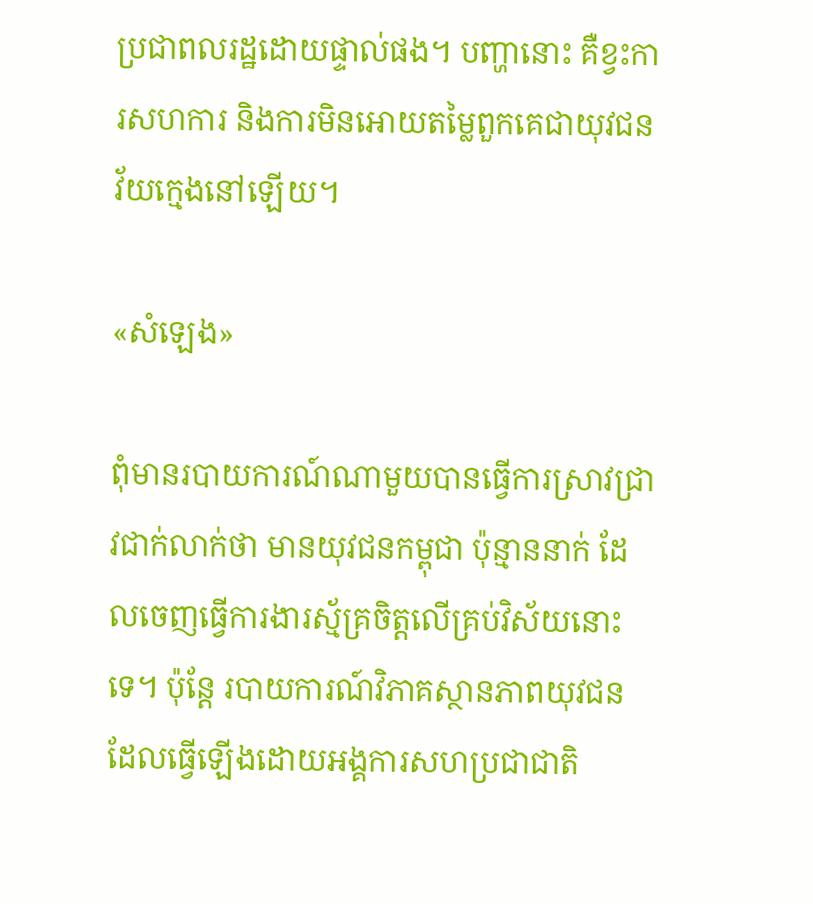ប្រជាពលរដ្ឋដោយផ្ទាល់ផង។ បញ្ហានោះ គឺខ្វះការសហការ និងការមិនអោយតម្លៃពួកគេជាយុវជនវ័យក្មេងនៅឡើយ។

«សំឡេង»

ពុំមានរបាយការណ៍ណាមួយបានធ្វើការស្រាវជ្រាវជាក់លាក់ថា មានយុវជនកម្ពុជា ប៉ុន្មាននាក់ ដែលចេញធ្វើការងារស្ម័គ្រចិត្តលើគ្រប់វិស័យនោះទេ។ ប៉ុន្តែ របាយការណ៍វិភាគស្ថានភាពយុវជនដែលធ្វើឡើងដោយអង្គការសហប្រជាជាតិ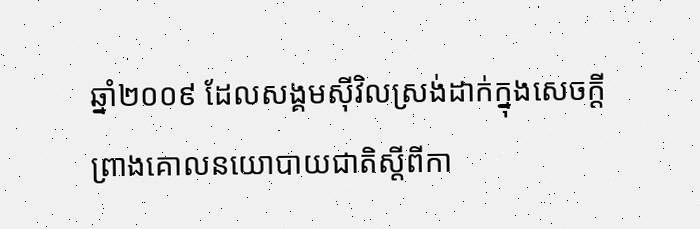ឆ្នាំ២០០៩ ដែលសង្គមស៊ីវិលស្រង់ដាក់ក្នុងសេចក្ដីព្រាងគោលនយោបាយជាតិស្ដីពីកា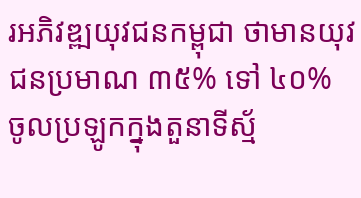រអភិវឌ្ឍយុវជនកម្ពុជា ថាមានយុវជនប្រមាណ ៣៥% ទៅ ៤០% ចូលប្រឡូកក្នុងតួនាទីស្ម័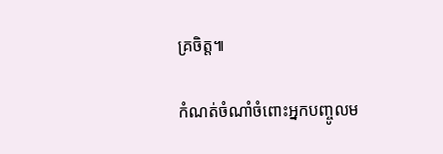គ្រចិត្ត៕

កំណត់ចំណាំចំពោះអ្នកបញ្ចូលម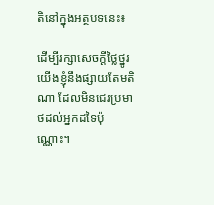តិនៅក្នុងអត្ថបទនេះ៖

ដើម្បីរក្សាសេចក្ដីថ្លៃថ្នូរ យើងខ្ញុំនឹងផ្សាយតែមតិណា ដែលមិនជេរប្រមាថដល់អ្នកដទៃប៉ុណ្ណោះ។